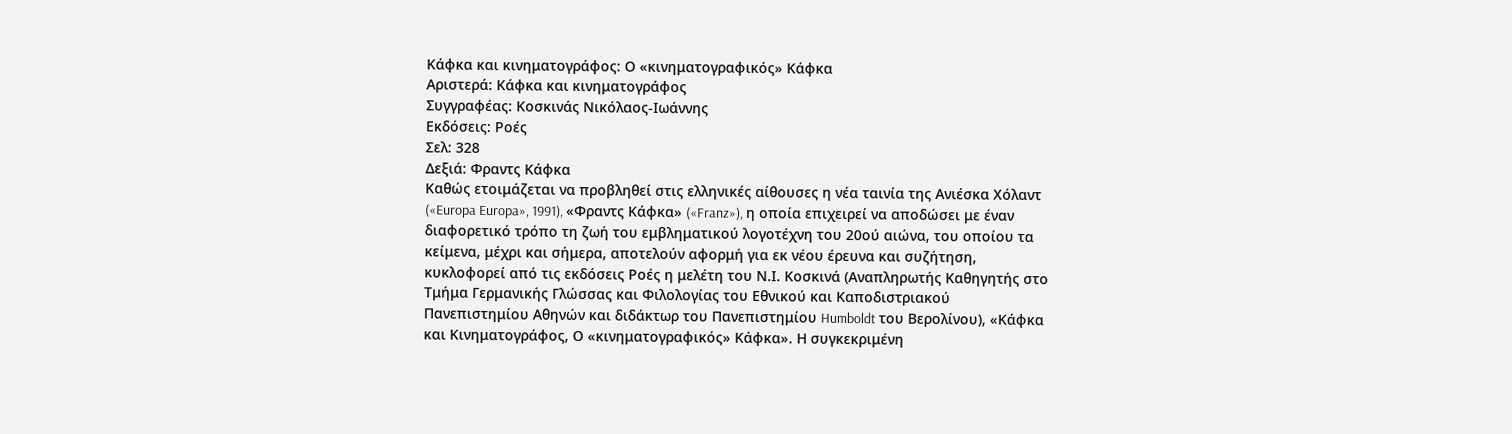Κάφκα και κινηματογράφος: Ο «κινηματογραφικός» Κάφκα
Αριστερά: Κάφκα και κινηματογράφος
Συγγραφέας: Κοσκινάς Νικόλαος-Ιωάννης
Εκδόσεις: Ροές
Σελ: 328
Δεξιά: Φραντς Κάφκα
Καθώς ετοιμάζεται να προβληθεί στις ελληνικές αίθουσες η νέα ταινία της Ανιέσκα Χόλαντ («Europa Europa», 1991), «Φραντς Κάφκα» («Franz»), η οποία επιχειρεί να αποδώσει με έναν διαφορετικό τρόπο τη ζωή του εμβληματικού λογοτέχνη του 20ού αιώνα, του οποίου τα κείμενα, μέχρι και σήμερα, αποτελούν αφορμή για εκ νέου έρευνα και συζήτηση, κυκλοφορεί από τις εκδόσεις Ροές η μελέτη του Ν.Ι. Κοσκινά (Αναπληρωτής Καθηγητής στο Τμήμα Γερμανικής Γλώσσας και Φιλολογίας του Εθνικού και Καποδιστριακού Πανεπιστημίου Αθηνών και διδάκτωρ του Πανεπιστημίου Humboldt του Βερολίνου), «Κάφκα και Κινηματογράφος, Ο «κινηματογραφικός» Κάφκα». Η συγκεκριμένη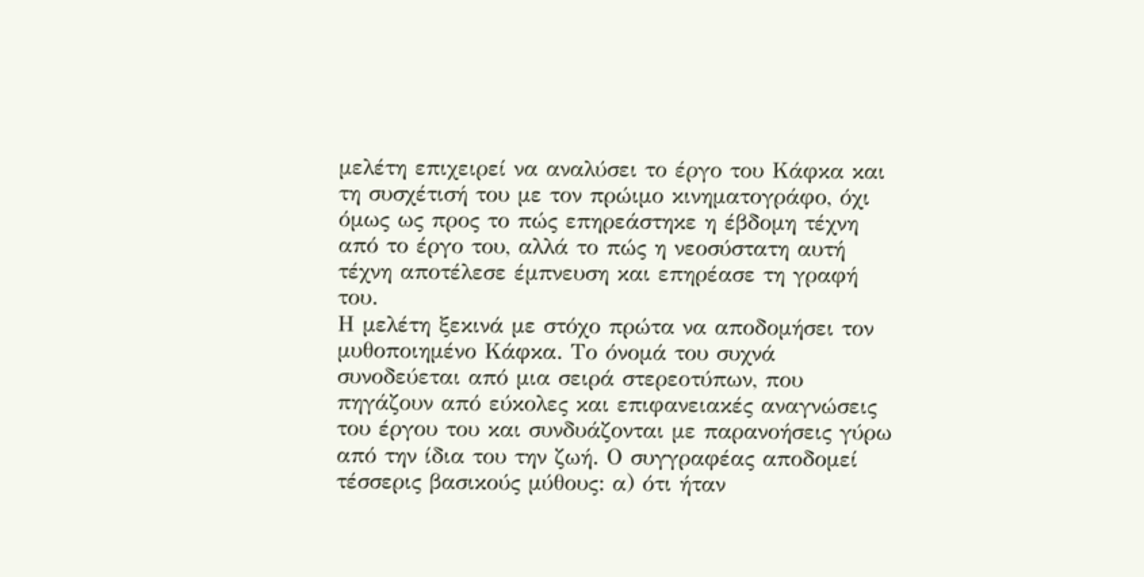μελέτη επιχειρεί να αναλύσει το έργο του Κάφκα και τη συσχέτισή του με τον πρώιμο κινηματογράφο, όχι όμως ως προς το πώς επηρεάστηκε η έβδομη τέχνη από το έργο του, αλλά το πώς η νεοσύστατη αυτή τέχνη αποτέλεσε έμπνευση και επηρέασε τη γραφή του.
Η μελέτη ξεκινά με στόχο πρώτα να αποδομήσει τον μυθοποιημένο Κάφκα. Το όνομά του συχνά συνοδεύεται από μια σειρά στερεοτύπων, που πηγάζουν από εύκολες και επιφανειακές αναγνώσεις του έργου του και συνδυάζονται με παρανοήσεις γύρω από την ίδια του την ζωή. Ο συγγραφέας αποδομεί τέσσερις βασικούς μύθους: α) ότι ήταν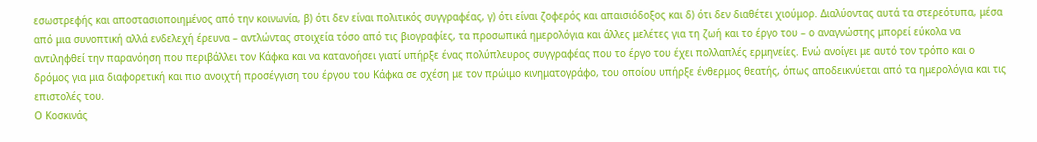εσωστρεφής και αποστασιοποιημένος από την κοινωνία, β) ότι δεν είναι πολιτικός συγγραφέας, γ) ότι είναι ζοφερός και απαισιόδοξος και δ) ότι δεν διαθέτει χιούμορ. Διαλύοντας αυτά τα στερεότυπα, μέσα από μια συνοπτική αλλά ενδελεχή έρευνα – αντλώντας στοιχεία τόσο από τις βιογραφίες, τα προσωπικά ημερολόγια και άλλες μελέτες για τη ζωή και το έργο του – ο αναγνώστης μπορεί εύκολα να αντιληφθεί την παρανόηση που περιβάλλει τον Κάφκα και να κατανοήσει γιατί υπήρξε ένας πολύπλευρος συγγραφέας που το έργο του έχει πολλαπλές ερμηνείες. Ενώ ανοίγει με αυτό τον τρόπο και ο δρόμος για μια διαφορετική και πιο ανοιχτή προσέγγιση του έργου του Κάφκα σε σχέση με τον πρώιμο κινηματογράφο, του οποίου υπήρξε ένθερμος θεατής, όπως αποδεικνύεται από τα ημερολόγια και τις επιστολές του.
Ο Κοσκινάς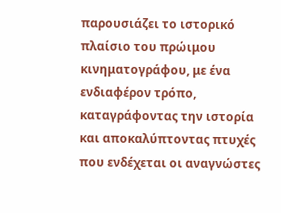παρουσιάζει το ιστορικό πλαίσιο του πρώιμου κινηματογράφου, με ένα ενδιαφέρον τρόπο, καταγράφοντας την ιστορία και αποκαλύπτοντας πτυχές που ενδέχεται οι αναγνώστες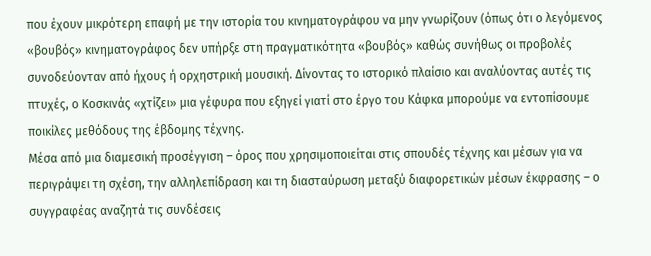που έχουν μικρότερη επαφή με την ιστορία του κινηματογράφου να μην γνωρίζουν (όπως ότι ο λεγόμενος «βουβός» κινηματογράφος δεν υπήρξε στη πραγματικότητα «βουβός» καθώς συνήθως οι προβολές συνοδεύονταν από ήχους ή ορχηστρική μουσική. Δίνοντας το ιστορικό πλαίσιο και αναλύοντας αυτές τις πτυχές, ο Κοσκινάς «χτίζει» μια γέφυρα που εξηγεί γιατί στο έργο του Κάφκα μπορούμε να εντοπίσουμε ποικίλες μεθόδους της έβδομης τέχνης.
Μέσα από μια διαμεσική προσέγγιση – όρος που χρησιμοποιείται στις σπουδές τέχνης και μέσων για να περιγράψει τη σχέση, την αλληλεπίδραση και τη διασταύρωση μεταξύ διαφορετικών μέσων έκφρασης – ο συγγραφέας αναζητά τις συνδέσεις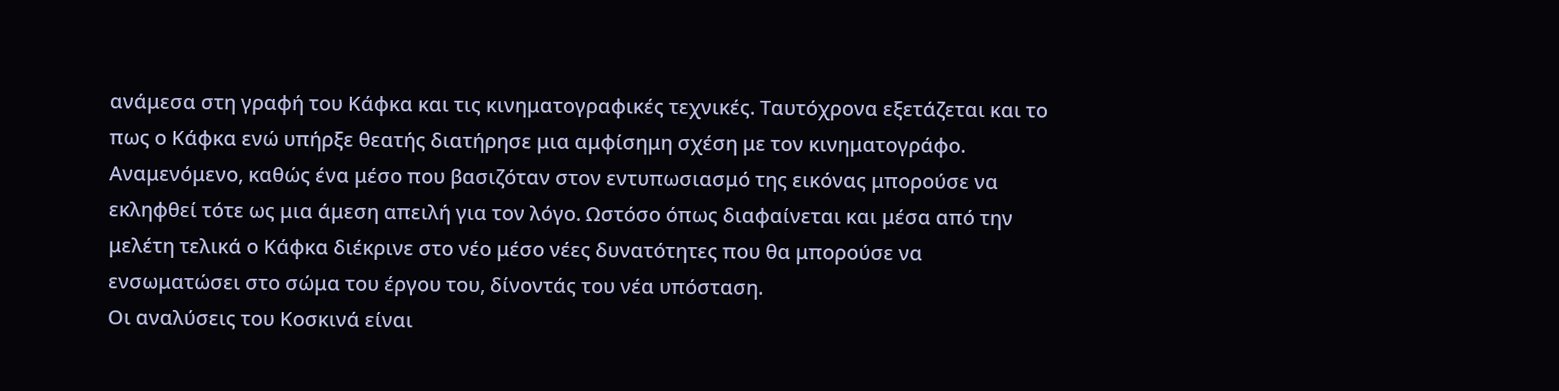ανάμεσα στη γραφή του Κάφκα και τις κινηματογραφικές τεχνικές. Ταυτόχρονα εξετάζεται και το πως ο Κάφκα ενώ υπήρξε θεατής διατήρησε μια αμφίσημη σχέση με τον κινηματογράφο. Αναμενόμενο, καθώς ένα μέσο που βασιζόταν στον εντυπωσιασμό της εικόνας μπορούσε να εκληφθεί τότε ως μια άμεση απειλή για τον λόγο. Ωστόσο όπως διαφαίνεται και μέσα από την μελέτη τελικά ο Κάφκα διέκρινε στο νέο μέσο νέες δυνατότητες που θα μπορούσε να ενσωματώσει στο σώμα του έργου του, δίνοντάς του νέα υπόσταση.
Οι αναλύσεις του Κοσκινά είναι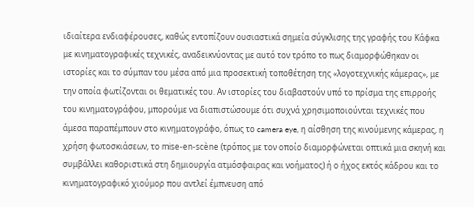ιδιαίτερα ενδιαφέρουσες, καθώς εντοπίζουν ουσιαστικά σημεία σύγκλισης της γραφής του Κάφκα με κινηματογραφικές τεχνικές, αναδεικνύοντας με αυτό τον τρόπο το πως διαμορφώθηκαν οι ιστορίες και το σύμπαν του μέσα από μια προσεκτική τοποθέτηση της «λογοτεχνικής κάμερας», με την οποία φωτίζονται οι θεματικές του. Αν ιστορίες του διαβαστούν υπό το πρίσμα της επιρροής του κινηματογράφου, μπορούμε να διαπιστώσουμε ότι συχνά χρησιμοποιούνται τεχνικές που άμεσα παραπέμπουν στο κινηματογράφο, όπως το camera eye, η αίσθηση της κινούμενης κάμερας, η χρήση φωτοσκιάσεων, το mise-en-scène (τρόπος με τον οποίο διαμορφώνεται οπτικά μια σκηνή και συμβάλλει καθοριστικά στη δημιουργία ατμόσφαιρας και νοήματος) ή ο ήχος εκτός κάδρου και το κινηματογραφικό χιούμορ που αντλεί έμπνευση από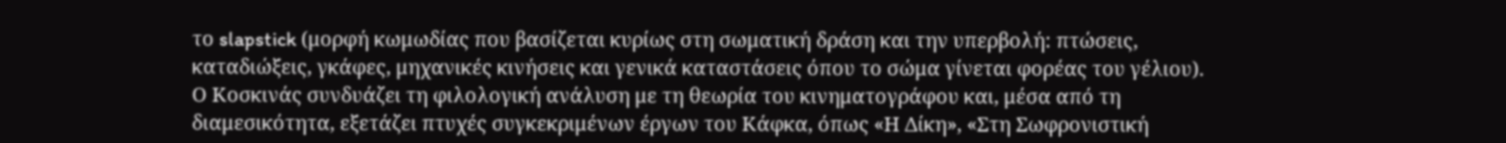το slapstick (μορφή κωμωδίας που βασίζεται κυρίως στη σωματική δράση και την υπερβολή: πτώσεις, καταδιώξεις, γκάφες, μηχανικές κινήσεις και γενικά καταστάσεις όπου το σώμα γίνεται φορέας του γέλιου).
Ο Κοσκινάς συνδυάζει τη φιλολογική ανάλυση με τη θεωρία του κινηματογράφου και, μέσα από τη διαμεσικότητα, εξετάζει πτυχές συγκεκριμένων έργων του Κάφκα, όπως «Η Δίκη», «Στη Σωφρονιστική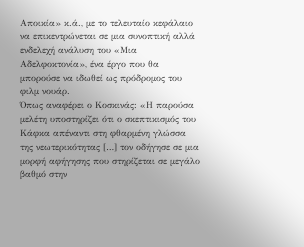Αποικία» κ.ά., με το τελευταίο κεφάλαιο να επικεντρώνεται σε μια συνοπτική αλλά ενδελεχή ανάλυση του «Μια Αδελφοκτονία», ένα έργο που θα μπορούσε να ιδωθεί ως πρόδρομος του φιλμ νουάρ.
Όπως αναφέρει ο Κοσκινάς: «Η παρούσα μελέτη υποστηρίζει ότι ο σκεπτικισμός του Κάφκα απέναντι στη φθαρμένη γλώσσα της νεωτερικότητας […] τον οδήγησε σε μια μορφή αφήγησης που στηρίζεται σε μεγάλο βαθμό στην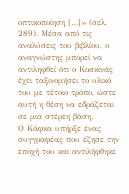οπτικοποίηση […]» (σελ. 289). Μέσα από τις αναλύσεις του βιβλίου, ο αναγνώστης μπορεί να αντιληφθεί ότι ο Κοσκινάς έχει ταξινομήσει το υλικό του με τέτοιο τρόπο, ώστε αυτή η θέση να εδράζεται σε μια στέρεη βάση.
Ο Κάφκα υπήρξε ένας συγγραφέας που έζησε την εποχή του και αντιλήφθηκε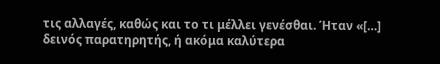τις αλλαγές, καθώς και το τι μέλλει γενέσθαι. Ήταν «[…] δεινός παρατηρητής, ή ακόμα καλύτερα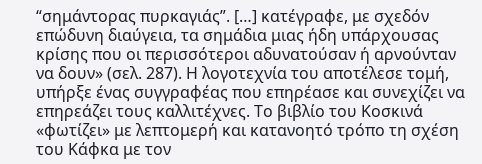“σημάντορας πυρκαγιάς”. […] κατέγραφε, με σχεδόν επώδυνη διαύγεια, τα σημάδια μιας ήδη υπάρχουσας κρίσης που οι περισσότεροι αδυνατούσαν ή αρνούνταν να δουν» (σελ. 287). Η λογοτεχνία του αποτέλεσε τομή, υπήρξε ένας συγγραφέας που επηρέασε και συνεχίζει να επηρεάζει τους καλλιτέχνες. Το βιβλίο του Κοσκινά «φωτίζει» με λεπτομερή και κατανοητό τρόπο τη σχέση του Κάφκα με τον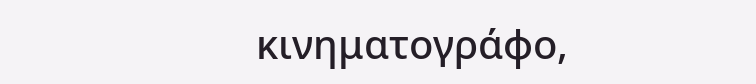κινηματογράφο,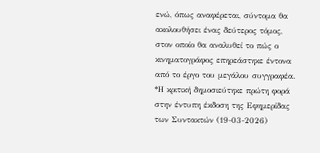ενώ, όπως αναφέρεται, σύντομα θα ακολουθήσει ένας δεύτερος τόμος, στον οποίο θα αναλυθεί το πώς ο κινηματογράφος επηρεάστηκε έντονα από το έργο του μεγάλου συγγραφέα.
*Η κριτική δημοσιεύτηκε πρώτη φορά στην έντυπη έκδοση της Εφημερίδας των Συντακτών (19-03-2026)